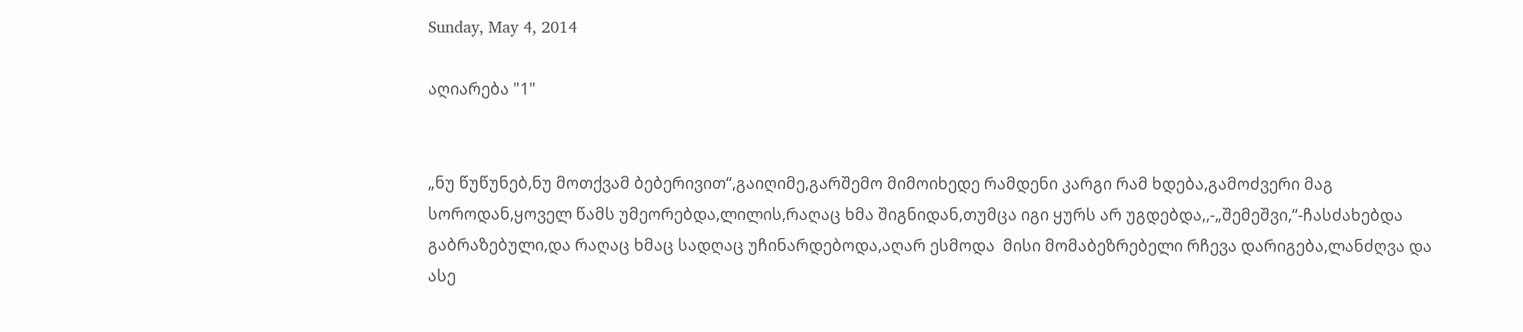Sunday, May 4, 2014

აღიარება "1"


„ნუ წუწუნებ,ნუ მოთქვამ ბებერივით“,გაიღიმე,გარშემო მიმოიხედე რამდენი კარგი რამ ხდება,გამოძვერი მაგ სოროდან,ყოველ წამს უმეორებდა,ლილის,რაღაც ხმა შიგნიდან,თუმცა იგი ყურს არ უგდებდა,,-„შემეშვი,“-ჩასძახებდა გაბრაზებული,და რაღაც ხმაც სადღაც უჩინარდებოდა,აღარ ესმოდა  მისი მომაბეზრებელი რჩევა დარიგება,ლანძღვა და ასე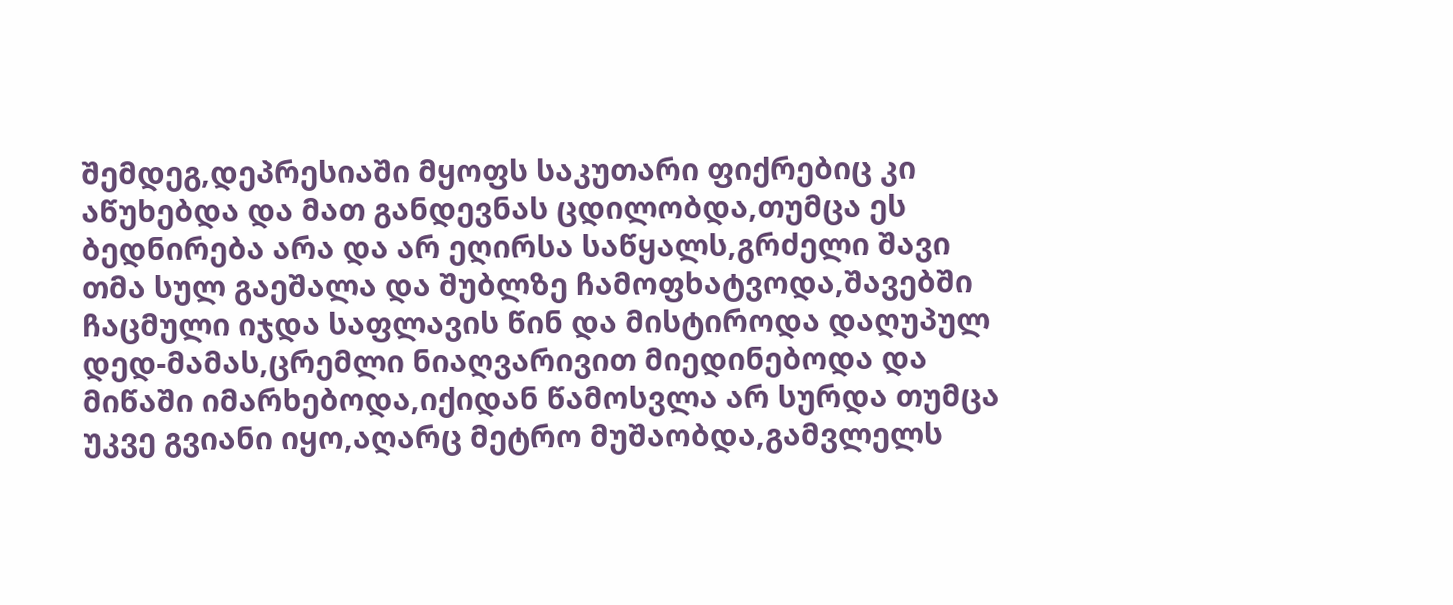შემდეგ,დეპრესიაში მყოფს საკუთარი ფიქრებიც კი აწუხებდა და მათ განდევნას ცდილობდა,თუმცა ეს ბედნირება არა და არ ეღირსა საწყალს,გრძელი შავი თმა სულ გაეშალა და შუბლზე ჩამოფხატვოდა,შავებში ჩაცმული იჯდა საფლავის წინ და მისტიროდა დაღუპულ დედ-მამას,ცრემლი ნიაღვარივით მიედინებოდა და მიწაში იმარხებოდა,იქიდან წამოსვლა არ სურდა თუმცა უკვე გვიანი იყო,აღარც მეტრო მუშაობდა,გამვლელს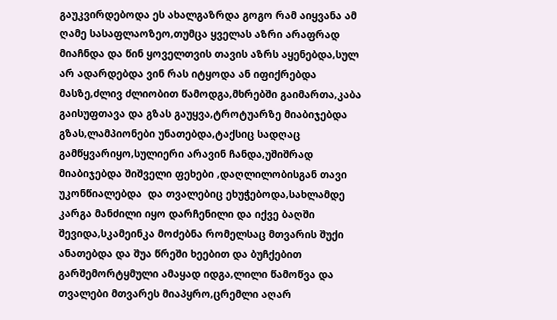გაუკვირდებოდა ეს ახალგაზრდა გოგო რამ აიყვანა ამ ღამე სასაფლაოზეო,თუმცა ყველას აზრი არაფრად მიაჩნდა და წინ ყოველთვის თავის აზრს აყენებდა,სულ არ ადარდებდა ვინ რას იტყოდა ან იფიქრებდა მასზე,ძლივ ძლიობით წამოდგა,მხრებში გაიმართა,კაბა გაისუფთავა და გზას გაუყვა,ტროტუარზე მიაბიჯებდა გზას,ლამპიონები უნათებდა,ტაქსიც სადღაც გამწყვარიყო,სულიერი არავინ ჩანდა,უშიშრად მიაბიჯებდა შიშველი ფეხები ,დაღლილობისგან თავი უკონწიალებდა  და თვალებიც ეხუჭებოდა,სახლამდე კარგა მანძილი იყო დარჩენილი და იქვე ბაღში შევიდა,სკამეინკა მოძებნა რომელსაც მთვარის შუქი ანათებდა და შუა წრეში ხეებით და ბუჩქებით გარშემორტყმული ამაყად იდგა,ლილი წამოწვა და თვალები მთვარეს მიაპყრო,ცრემლი აღარ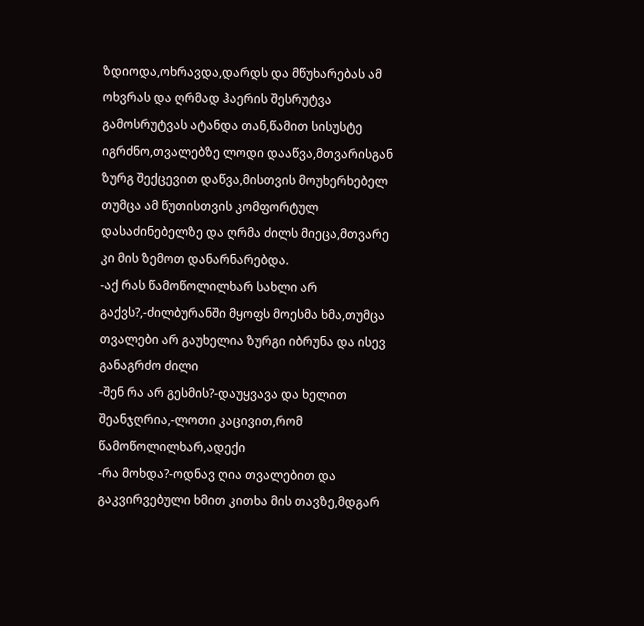ზდიოდა,ოხრავდა,დარდს და მწუხარებას ამ ოხვრას და ღრმად ჰაერის შესრუტვა გამოსრუტვას ატანდა თან,წამით სისუსტე იგრძნო,თვალებზე ლოდი დააწვა,მთვარისგან ზურგ შექცევით დაწვა,მისთვის მოუხერხებელ თუმცა ამ წუთისთვის კომფორტულ დასაძინებელზე და ღრმა ძილს მიეცა,მთვარე კი მის ზემოთ დანარნარებდა.
-აქ რას წამოწოლილხარ სახლი არ გაქვს?,-ძილბურანში მყოფს მოესმა ხმა,თუმცა თვალები არ გაუხელია ზურგი იბრუნა და ისევ განაგრძო ძილი
-შენ რა არ გესმის?-დაუყვავა და ხელით შეანჯღრია,-ლოთი კაცივით,რომ წამოწოლილხარ,ადექი
-რა მოხდა?-ოდნავ ღია თვალებით და გაკვირვებული ხმით კითხა მის თავზე,მდგარ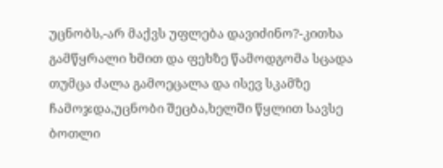უცნობს,-არ მაქვს უფლება დავიძინო?-კითხა გამწყრალი ხმით და ფეხზე წამოდგომა სცადა თუმცა ძალა გამოეცალა და ისევ სკამზე ჩამოჯდა,უცნობი შეცბა,ხელში წყლით სავსე ბოთლი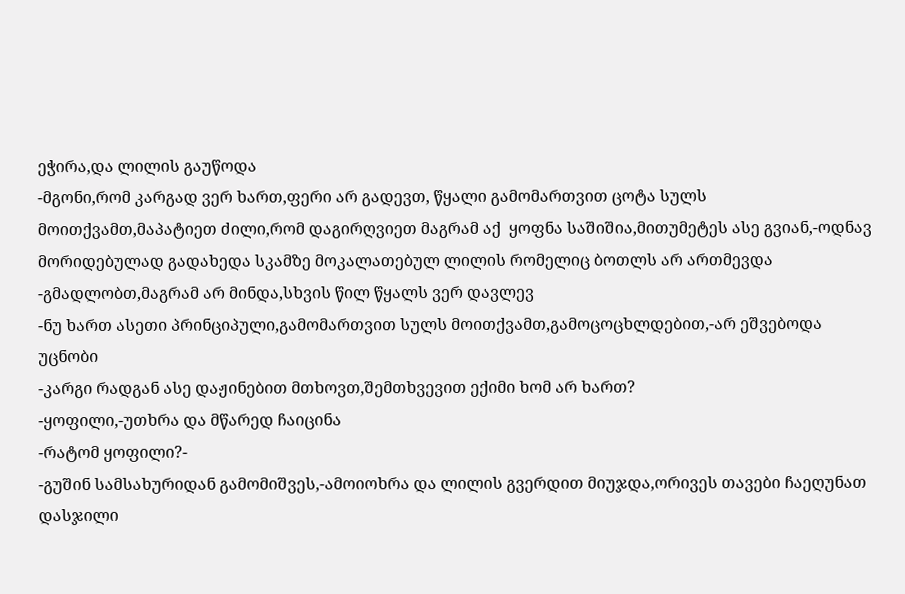ეჭირა,და ლილის გაუწოდა
-მგონი,რომ კარგად ვერ ხართ,ფერი არ გადევთ, წყალი გამომართვით ცოტა სულს მოითქვამთ,მაპატიეთ ძილი,რომ დაგირღვიეთ მაგრამ აქ  ყოფნა საშიშია,მითუმეტეს ასე გვიან,-ოდნავ მორიდებულად გადახედა სკამზე მოკალათებულ ლილის რომელიც ბოთლს არ ართმევდა
-გმადლობთ,მაგრამ არ მინდა,სხვის წილ წყალს ვერ დავლევ
-ნუ ხართ ასეთი პრინციპული,გამომართვით სულს მოითქვამთ,გამოცოცხლდებით,-არ ეშვებოდა უცნობი
-კარგი რადგან ასე დაჟინებით მთხოვთ,შემთხვევით ექიმი ხომ არ ხართ?
-ყოფილი,-უთხრა და მწარედ ჩაიცინა
-რატომ ყოფილი?-
-გუშინ სამსახურიდან გამომიშვეს,-ამოიოხრა და ლილის გვერდით მიუჯდა,ორივეს თავები ჩაეღუნათ დასჯილი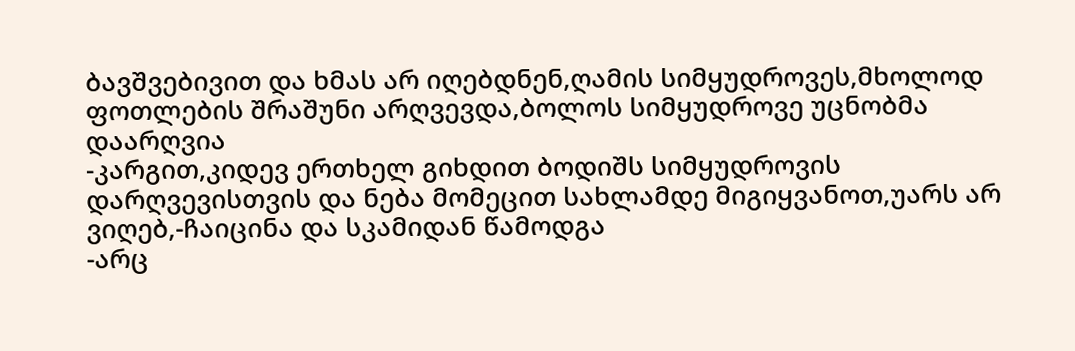ბავშვებივით და ხმას არ იღებდნენ,ღამის სიმყუდროვეს,მხოლოდ ფოთლების შრაშუნი არღვევდა,ბოლოს სიმყუდროვე უცნობმა დაარღვია
-კარგით,კიდევ ერთხელ გიხდით ბოდიშს სიმყუდროვის დარღვევისთვის და ნება მომეცით სახლამდე მიგიყვანოთ,უარს არ ვიღებ,-ჩაიცინა და სკამიდან წამოდგა
-არც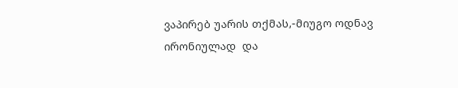ვაპირებ უარის თქმას,-მიუგო ოდნავ ირონიულად  და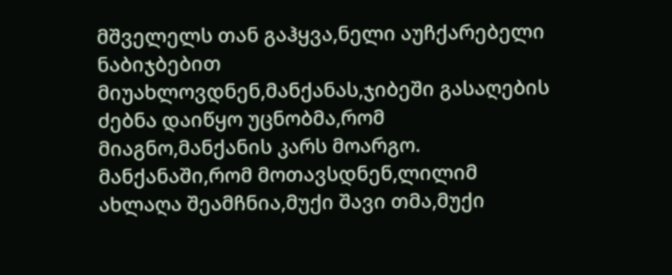მშველელს თან გაჰყვა,ნელი აუჩქარებელი ნაბიჯბებით მიუახლოვდნენ,მანქანას,ჯიბეში გასაღების ძებნა დაიწყო უცნობმა,რომ მიაგნო,მანქანის კარს მოარგო.
მანქანაში,რომ მოთავსდნენ,ლილიმ ახლაღა შეამჩნია,მუქი შავი თმა,მუქი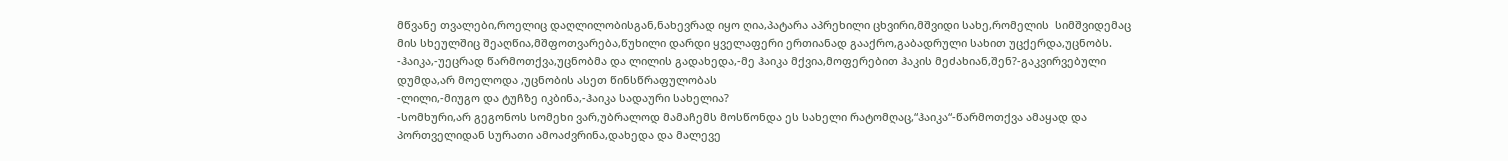მწვანე თვალები,როელიც დაღლილობისგან,ნახევრად იყო ღია,პატარა აპრეხილი ცხვირი,მშვიდი სახე,რომელის  სიმშვიდემაც მის სხეულშიც შეაღწია,მშფოთვარება,წუხილი დარდი ყველაფერი ერთიანად გააქრო,გაბადრული სახით უცქერდა,უცნობს.
-ჰაიკა,-უეცრად წარმოთქვა,უცნობმა და ლილის გადახედა,-მე ჰაიკა მქვია,მოფერებით ჰაკის მეძახიან,შენ?-გაკვირვებული დუმდა,არ მოელოდა ,უცნობის ასეთ წინსწრაფულობას
-ლილი,-მიუგო და ტუჩზე იკბინა,-ჰაიკა სადაური სახელია?
-სომხური,არ გეგონოს სომეხი ვარ,უბრალოდ მამაჩემს მოსწონდა ეს სახელი რატომღაც,“ჰაიკა“-წარმოთქვა ამაყად და პორთველიდან სურათი ამოაძვრინა,დახედა და მალევე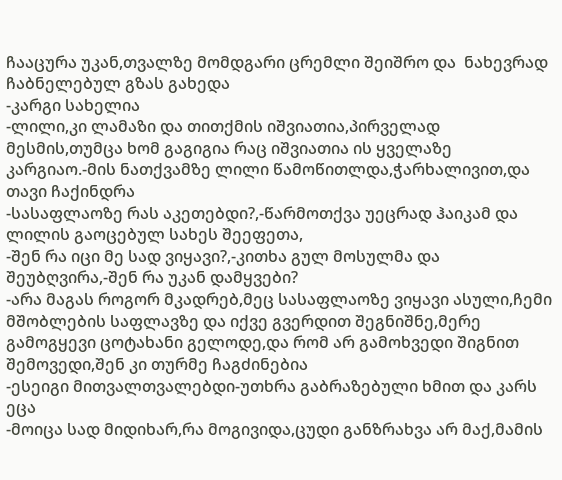ჩააცურა უკან,თვალზე მომდგარი ცრემლი შეიშრო და  ნახევრად ჩაბნელებულ გზას გახედა
-კარგი სახელია
-ლილი,კი ლამაზი და თითქმის იშვიათია,პირველად მესმის,თუმცა ხომ გაგიგია რაც იშვიათია ის ყველაზე კარგიაო.-მის ნათქვამზე ლილი წამოწითლდა,ჭარხალივით,და თავი ჩაქინდრა
-სასაფლაოზე რას აკეთებდი?,-წარმოთქვა უეცრად ჰაიკამ და ლილის გაოცებულ სახეს შეეფეთა,
-შენ რა იცი მე სად ვიყავი?,-კითხა გულ მოსულმა და შეუბღვირა,-შენ რა უკან დამყვები?
-არა მაგას როგორ მკადრებ,მეც სასაფლაოზე ვიყავი ასული,ჩემი მშობლების საფლავზე და იქვე გვერდით შეგნიშნე,მერე გამოგყევი ცოტახანი გელოდე,და რომ არ გამოხვედი შიგნით შემოვედი,შენ კი თურმე ჩაგძინებია
-ესეიგი მითვალთვალებდი-უთხრა გაბრაზებული ხმით და კარს ეცა
-მოიცა სად მიდიხარ,რა მოგივიდა,ცუდი განზრახვა არ მაქ,მამის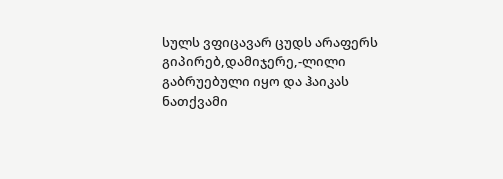სულს ვფიცავარ ცუდს არაფერს გიპირებ,დამიჯერე,-ლილი გაბრუებული იყო და ჰაიკას ნათქვამი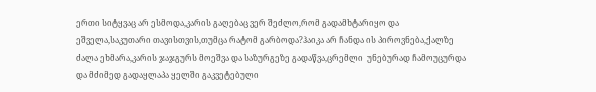ერთი სიტყვაც არ ესმოდა,კარის გაღებაც ვერ შეძლო,რომ გადამხტარიყო და ეშველა,საკუთარი თავისთვის,თუმცა რატომ გარბოდა?ჰაიკა არ ჩანდა ის პიროვნება,ქალზე ძალა ეხმარა,კარის ჯაჯგურს მოეშვა და საზურგეზე გადაწვა,ცრემლი  უნებურად ჩამოუცურდა და მძიმედ გადაყლაპა ყელში გაკვეტებული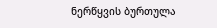ნერწყვის ბურთულა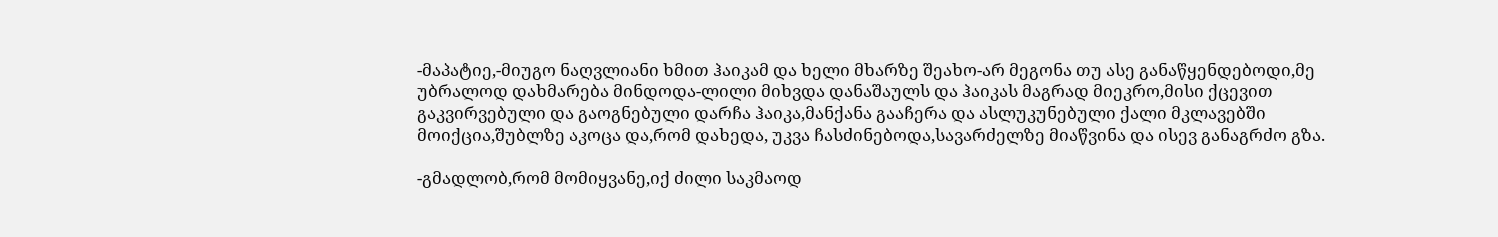-მაპატიე,-მიუგო ნაღვლიანი ხმით ჰაიკამ და ხელი მხარზე შეახო-არ მეგონა თუ ასე განაწყენდებოდი,მე უბრალოდ დახმარება მინდოდა-ლილი მიხვდა დანაშაულს და ჰაიკას მაგრად მიეკრო,მისი ქცევით გაკვირვებული და გაოგნებული დარჩა ჰაიკა,მანქანა გააჩერა და ასლუკუნებული ქალი მკლავებში მოიქცია,შუბლზე აკოცა და,რომ დახედა, უკვა ჩასძინებოდა,სავარძელზე მიაწვინა და ისევ განაგრძო გზა.

-გმადლობ,რომ მომიყვანე,იქ ძილი საკმაოდ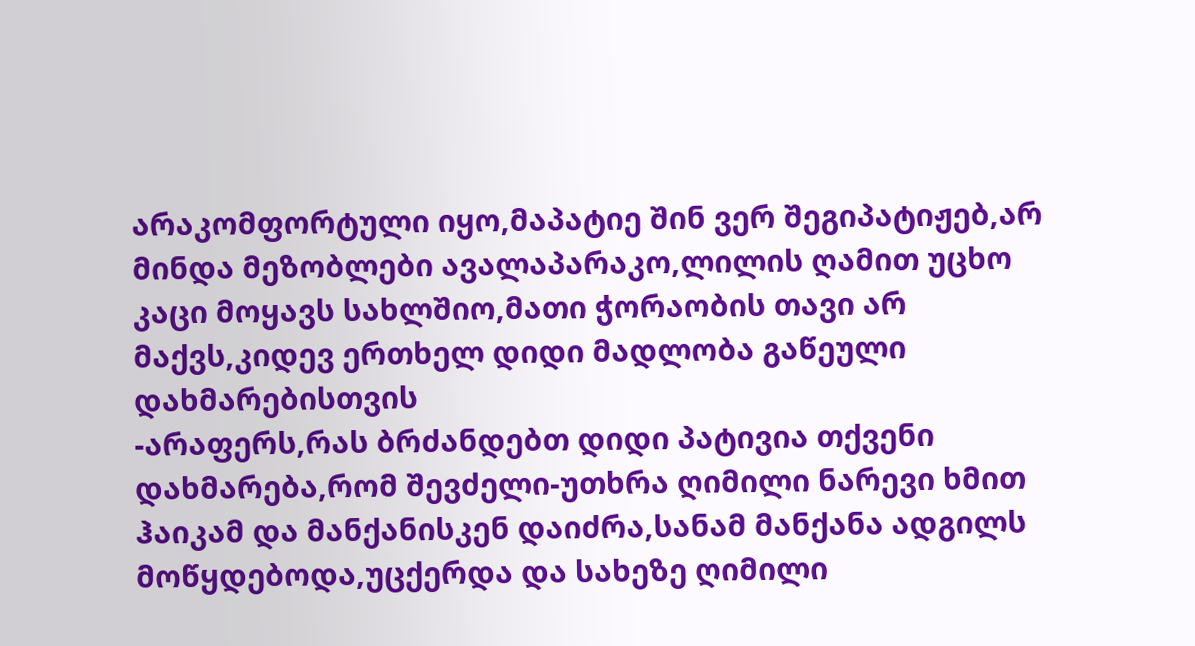არაკომფორტული იყო,მაპატიე შინ ვერ შეგიპატიჟებ,არ მინდა მეზობლები ავალაპარაკო,ლილის ღამით უცხო კაცი მოყავს სახლშიო,მათი ჭორაობის თავი არ მაქვს,კიდევ ერთხელ დიდი მადლობა გაწეული დახმარებისთვის
-არაფერს,რას ბრძანდებთ დიდი პატივია თქვენი დახმარება,რომ შევძელი-უთხრა ღიმილი ნარევი ხმით ჰაიკამ და მანქანისკენ დაიძრა,სანამ მანქანა ადგილს მოწყდებოდა,უცქერდა და სახეზე ღიმილი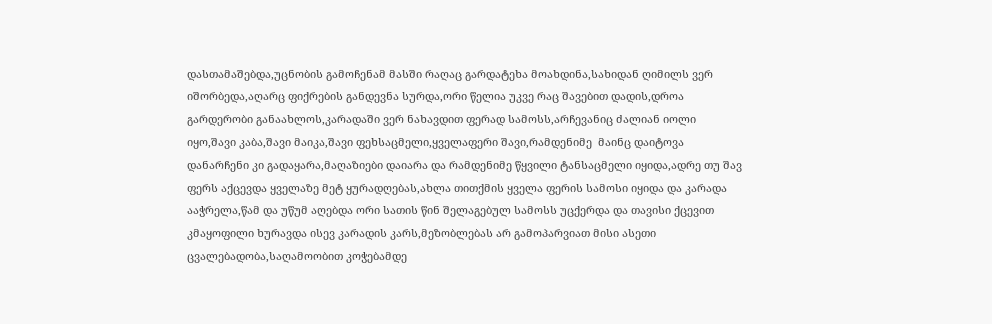დასთამაშებდა,უცნობის გამოჩენამ მასში რაღაც გარდატეხა მოახდინა,სახიდან ღიმილს ვერ იშორბედა,აღარც ფიქრების განდევნა სურდა,ორი წელია უკვე რაც შავებით დადის,დროა გარდერობი განაახლოს,კარადაში ვერ ნახავდით ფერად სამოსს,არჩევანიც ძალიან იოლი იყო,შავი კაბა,შავი მაიკა,შავი ფეხსაცმელი,ყველაფერი შავი,რამდენიმე  მაინც დაიტოვა დანარჩენი კი გადაყარა,მაღაზიები დაიარა და რამდენიმე წყვილი ტანსაცმელი იყიდა,ადრე თუ შავ ფერს აქცევდა ყველაზე მეტ ყურადღებას,ახლა თითქმის ყველა ფერის სამოსი იყიდა და კარადა ააჭრელა,წამ და უწუმ აღებდა ორი სათის წინ შელაგებულ სამოსს უცქერდა და თავისი ქცევით კმაყოფილი ხურავდა ისევ კარადის კარს,მეზობლებას არ გამოპარვიათ მისი ასეთი ცვალებადობა,საღამოობით კოჭებამდე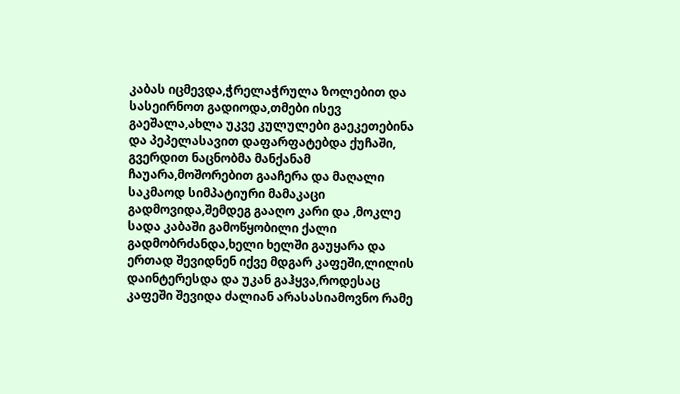კაბას იცმევდა,ჭრელაჭრულა ზოლებით და სასეირნოთ გადიოდა,თმები ისევ გაეშალა,ახლა უკვე კულულები გაეკეთებინა და პეპელასავით დაფარფატებდა ქუჩაში,
გვერდით ნაცნობმა მანქანამ ჩაუარა,მოშორებით გააჩერა და მაღალი საკმაოდ სიმპატიური მამაკაცი გადმოვიდა,შემდეგ გააღო კარი და ,მოკლე სადა კაბაში გამოწყობილი ქალი გადმობრძანდა,ხელი ხელში გაუყარა და ერთად შევიდნენ იქვე მდგარ კაფეში,ლილის დაინტერესდა და უკან გაჰყვა,როდესაც კაფეში შევიდა ძალიან არასასიამოვნო რამე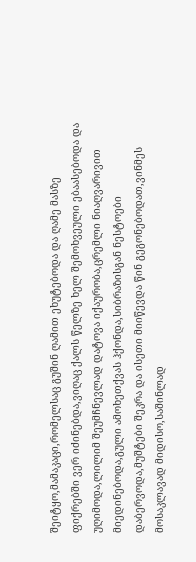შეიტყო,მამაკაცი,რომელსაც გუშინ ღამით ეხუტებოდა და ღამე მასზე ფიქრებში ვერ იძინებდა,ვიღაც ქალს წელზე ხელ შემოხვეული ებაასებოდა და უღიმოდა,ლილიმ შეუმჩნევლად დატოვა იქაურობა,ცრემლი ნიაღვარივით მიედინებოდა,გული ამოხეთქვას ჰქონდა,სიბრაზისგან ნესტოები დაბერვოდა,მუშტები შეკრა და ისეთი მიიწევდა წინ გეგონებოდათ,ვინმეს მოსაკლავად მიდისო,საშინლად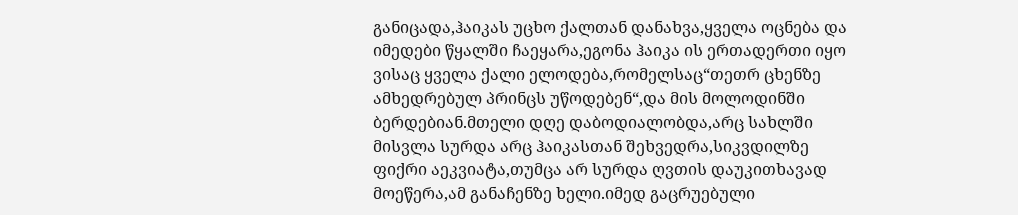განიცადა,ჰაიკას უცხო ქალთან დანახვა,ყველა ოცნება და იმედები წყალში ჩაეყარა,ეგონა ჰაიკა ის ერთადერთი იყო ვისაც ყველა ქალი ელოდება,რომელსაც“თეთრ ცხენზე ამხედრებულ პრინცს უწოდებენ“,და მის მოლოდინში ბერდებიან.მთელი დღე დაბოდიალობდა,არც სახლში მისვლა სურდა არც ჰაიკასთან შეხვედრა,სიკვდილზე ფიქრი აეკვიატა,თუმცა არ სურდა ღვთის დაუკითხავად მოეწერა,ამ განაჩენზე ხელი.იმედ გაცრუებული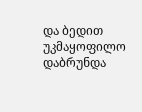და ბედით უკმაყოფილო დაბრუნდა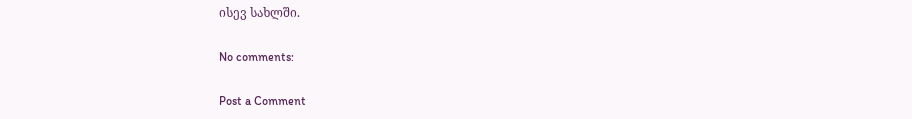ისევ სახლში.

No comments:

Post a Comment